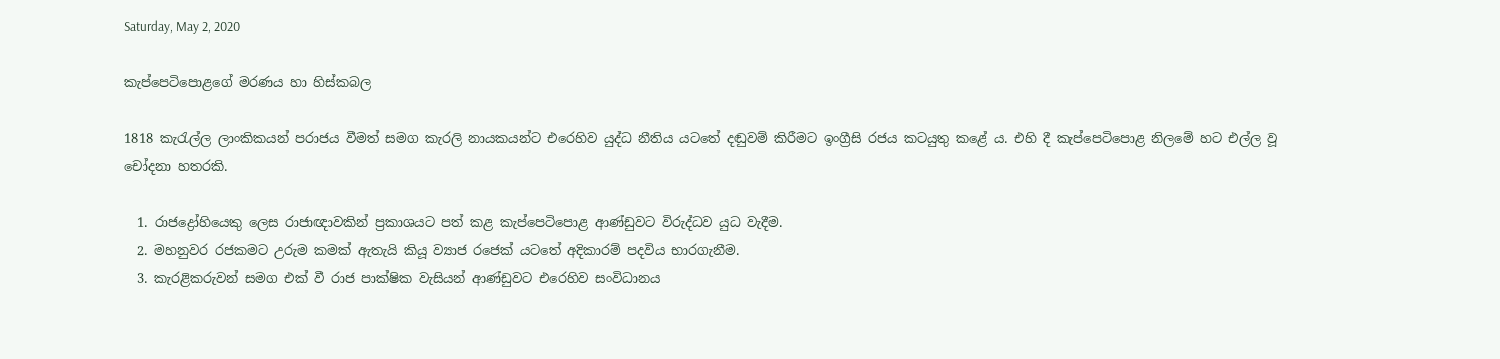Saturday, May 2, 2020

කැප්පෙටිපොළගේ මරණය හා හිස්කබල

1818 කැරැල්ල ලාංකිකයන් පරාජය වීමත් සමග කැරලි නායකයන්ට එරෙහිව යුද්ධ නීතිය යටතේ දඬුවම් කිරීමට ඉංග්‍රීසි රජය කටයුතු කළේ ය. එහි දී කැප්පෙටිපොළ නිලමේ හට එල්ල වූ චෝදනා හතරකි.

  1. රාජද්‍රෝහියෙකු ලෙස රාජාඥාවකින් ප්‍රකාශයට පත් කළ කැප්පෙටිපොළ ආණ්ඩුවට විරුද්ධව යුධ වැදීම.
  2. මහනුවර රජකමට උරුම කමක් ඇතැයි කියූ ව්‍යාජ රජෙක් යටතේ අදිකාරම් පදවිය භාරගැනීම.
  3. කැරළිකරුවන් සමග එක් වී රාජ පාක්ෂික වැසියන් ආණ්ඩුවට එරෙහිව සංවිධානය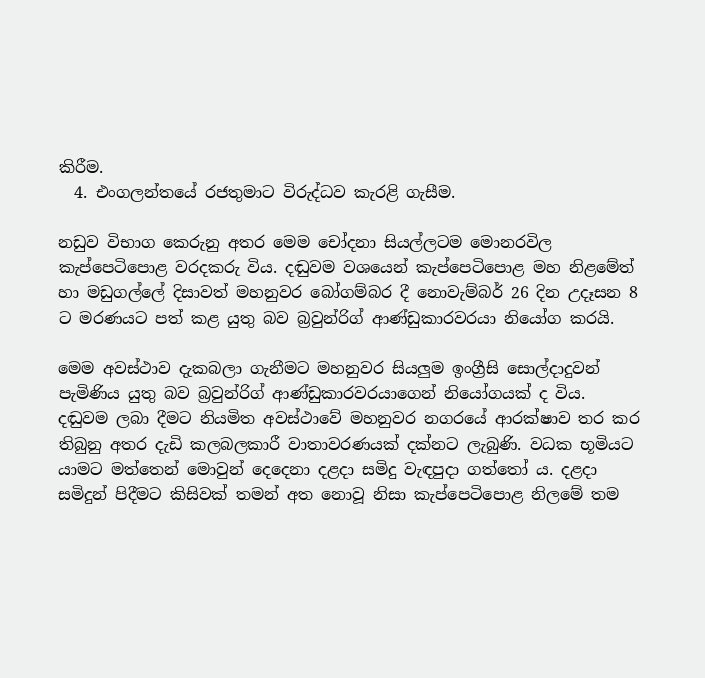කිරීම.
  4. එංගලන්තයේ රජතුමාට විරුද්ධව කැරළි ගැසීම.

නඩුව විභාග කෙරුනු අතර මෙම චෝදනා සියල්ලටම මොනරවිල කැප්පෙටිපොළ වරදකරු විය. දඬුවම වශයෙන් කැප්පෙටිපොළ මහ නිළමේත් හා මඩුගල්ලේ දිසාවත් මහනුවර බෝගම්බර දී නොවැම්බර් 26 දින උදෑසන 8 ට මරණයට පත් කළ යුතු බව බ්‍රවුන්රිග් ආණ්ඩුකාරවරයා නියෝග කරයි.

මෙම අවස්ථාව දැකබලා ගැනීමට මහනුවර සියලුම ඉංග්‍රීසි සොල්දාදුවන් පැමිණිය යුතු බව බ්‍රවුන්රිග් ආණ්ඩුකාරවරයාගෙන් නියෝගයක් ද විය. දඬුවම ලබා දීමට නියමිත අවස්ථාවේ මහනුවර නගරයේ ආරක්ෂාව තර කර තිබුනු අතර දැඩි කලබලකාරී වාතාවරණයක් දක්නට ලැබුණි. වධක භූමියට යාමට මත්තෙන් මොවුන් දෙදෙනා දළදා සමිදු වැඳපුදා ගත්තෝ ය. දළදා සමිදුන් පිදීමට කිසිවක් තමන් අත නොවූ නිසා කැප්පෙටිපොළ නිලමේ තම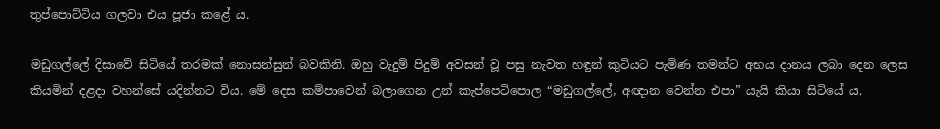තුප්පොට්ටිය ගලවා එය පූජා කළේ ය.

මඩුගල්ලේ දිසාවේ සිටියේ තරමක් නොසන්සුන් බවකිනි. ඔහු වැදුම් පිදුම් අවසන් වූ පසු නැවත හඳුන් කුටියට පැමිණ තමන්ට අභය දානය ලබා දෙන ලෙස කියමින් දළදා වහන්සේ යදින්නට විය. මේ දෙස කම්පාවෙන් බලාගෙන උන් කැප්පෙටිපොල “මඩුගල්ලේ, අඥාන වෙන්න එපා” යැයි කියා සිටියේ ය.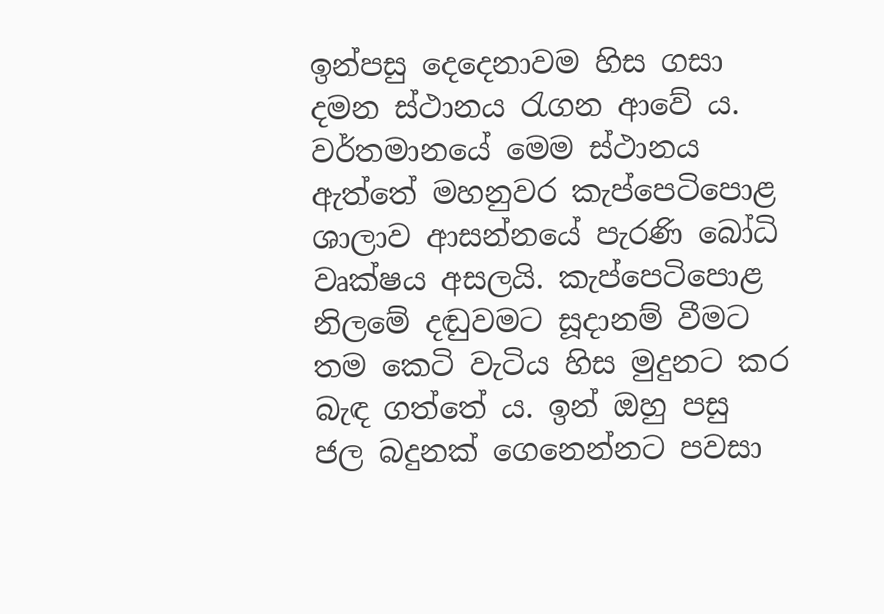ඉන්පසු දෙදෙනාවම හිස ගසා දමන ස්ථානය රැගන ආවේ ය. වර්තමානයේ මෙම ස්ථානය ඇත්තේ මහනුවර කැප්පෙටිපොළ ශාලාව ආසන්නයේ පැරණි බෝධි වෘක්ෂය අසලයි. කැප්පෙටිපොළ නිලමේ දඬුවමට සූදානම් වීමට තම කෙටි වැටිය හිස මුදුනට කර බැඳ ගත්තේ ය. ඉන් ඔහු පසු ජල බදුනක් ගෙනෙන්නට පවසා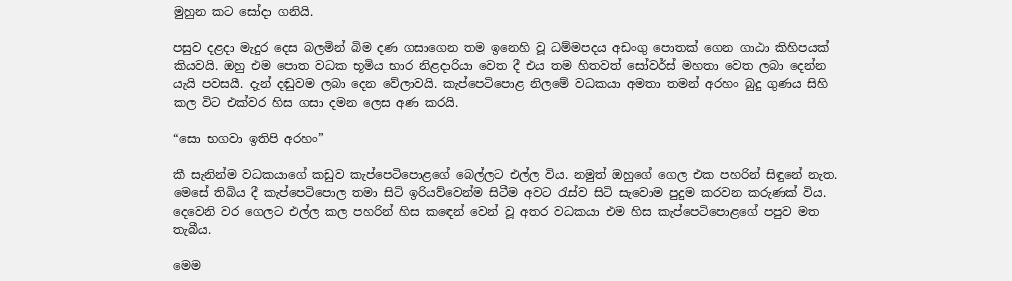මුහුන කට සෝදා ගනියි.

පසුව දළදා මැදුර දෙස බලමින් බිම දණ ගසාගෙන තම ඉනෙහි වූ ධම්මපදය අඩංගු පොතක් ගෙන ගාඨා කිහිපයක් කියවයි. ඔහු එම පොත වධක භූමිය භාර නිළදාරියා වෙත දී එය තම හිතවත් සෝවර්ස් මහතා වෙත ලබා දෙන්න යැයි පවසයී. දැන් දඬුවම ලබා දෙන වේලාවයි. කැප්පෙටිපොළ නිලමේ වධකයා අමතා තමන් අරහං බුදු ගුණය සිහි කල විට එක්වර හිස ගසා දමන ලෙස අණ කරයි.

“සො භගවා ඉතිපි අරහං”

කී සැනින්ම වධකයාගේ කඩුව කැප්පෙටිපොළගේ බෙල්ලට එල්ල විය. නමුත් ඔහුගේ ගෙල එක පහරින් සිඳුනේ නැත. මෙසේ තිබිය දී කැප්පෙටිපොල තමා සිටි ඉරියව්වෙන්ම සිටීම අවට රැස්ව සිටි සැවොම පුදුම කරවන කරුණක් විය. දෙවෙනි වර ගෙලට එල්ල කල පහරින් හිස කඳෙන් වෙන් වූ අතර වධකයා එම හිස කැප්පෙටිපොළගේ පපුව මත තැබීය.

මෙම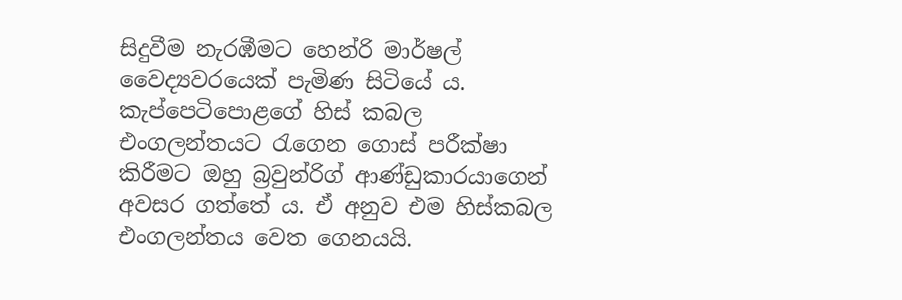සිදුවීම නැරඹීමට හෙන්රි මාර්ෂල් වෛද්‍යවරයෙක් පැමිණ සිටියේ ය. කැප්පෙටිපොළගේ හිස් කබල එංගලන්තයට රැගෙන ගොස් පරීක්ෂා කිරීමට ඔහු බ්‍රවුන්රිග් ආණ්ඩුකාරයාගෙන් අවසර ගත්තේ ය. ඒ අනුව එම හිස්කබල එංගලන්තය වෙත ගෙනයයි.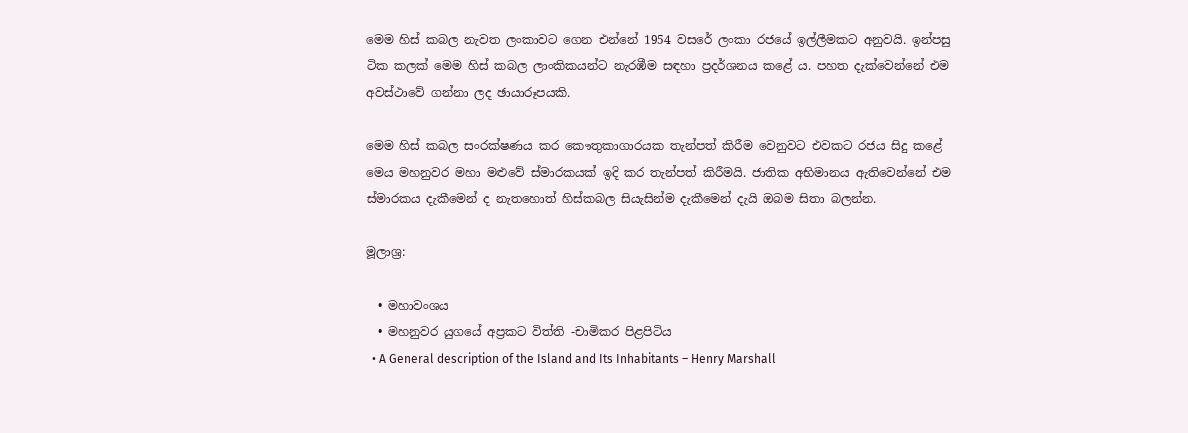මෙම හිස් කබල නැවත ලංකාවට ගෙන එන්නේ 1954 වසරේ ලංකා රජයේ ඉල්ලීමකට අනුවයි. ඉන්පසු ටික කලක් මෙම හිස් කබල ලාංකිකයන්ට නැරඹීම සඳහා ප්‍රදර්ශනය කළේ ය. පහත දැක්වෙන්නේ එම අවස්ථාවේ ගන්නා ලද ඡායාරූපයකි.

මෙම හිස් කබල සංරක්ෂණය කර කෞතුකාගාරයක තැන්පත් කිරීම වෙනුවට එවකට රජය සිදු කළේ මෙය මහනුවර මහා මළුවේ ස්මාරකයක් ඉදි කර තැන්පත් කිරීමයි. ජාතික අභිමානය ඇතිවෙන්නේ එම ස්මාරකය දැකීමෙන් ද නැතහොත් හිස්කබල සියැසින්ම දැකීමෙන් දැයි ඔබම සිතා බලන්න.

මූලාශ්‍ර:

  • මහාවංශය
  • මහනුවර යුගයේ අප්‍රකට විත්ති -චාමිකර පිළපිටිය
  • A General description of the Island and Its Inhabitants – Henry Marshall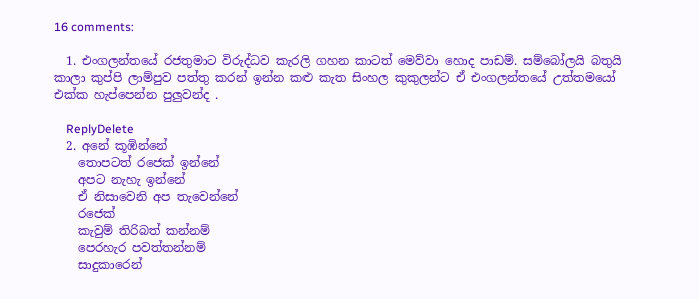16 comments:

  1. එංගලන්තයේ රජතුමාට විරුද්ධව කැරලි ගහන කාටත් මෙව්වා හොද පාඩම්. සම්බෝලයි බතුයි කාලා කුප්පි ලාම්පුව පත්තු කරන් ඉන්න කළු කැත සිංහල කුකුලන්ට ඒ එංගලන්තයේ උත්තමයෝ එක්ක හැප්පෙන්න පුලුවන්ද .

    ReplyDelete
  2. අනේ කූඹින්නේ
    තොපටත් රජෙක් ඉන්නේ
    අපට නැහැ ඉන්නේ
    ඒ නිසාවෙනි අප තැවෙන්නේ
    රජෙක්
    කැවුම් තිරිබත් කන්නම්
    පෙරහැර පවත්තන්නම්
    සාදුකාරෙන්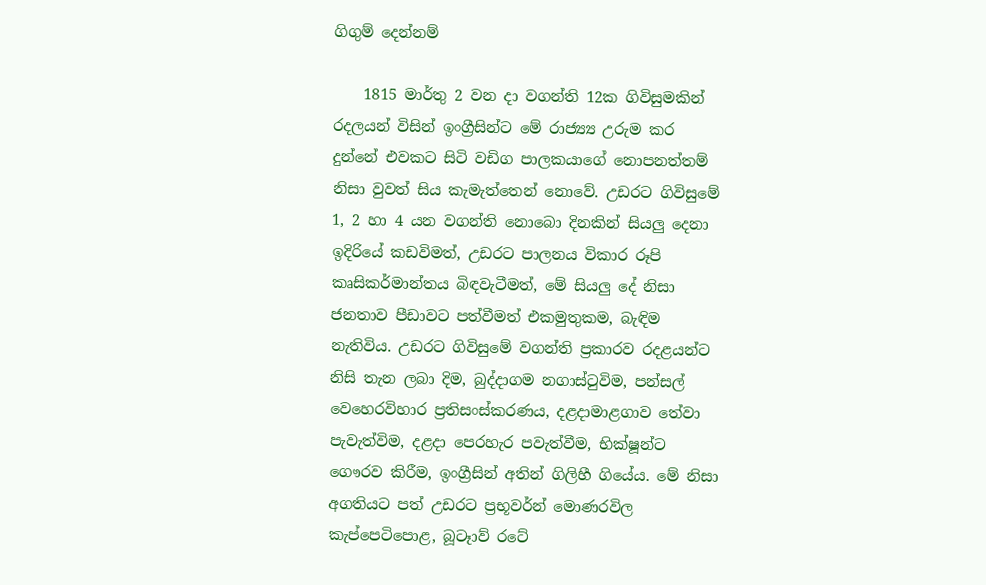ගිගුම් දෙන්නම්

    1815 මාර්තු 2 වන දා වගන්ති 12ක ගිවිසුමකින් රදලයන් විසින් ඉංග්‍රීසින්ට මේ රාජ්‍ය්‍ය උරුම කර දුන්නේ එවකට සිටි වඩිග පාලකයාගේ නොපනත්තම් නිසා වුවත් සිය කැමැත්තෙන් නොවේ. උඩරට ගිවිසුමේ 1, 2 හා 4 යන වගන්ති නොබො දිනකින් සියලු දෙනා ඉදිරියේ කඩවිමත්, උඩරට පාලනය විකාර රූපි කෘසිකර්මාන්තය බිඳවැටීමත්, මේ සියලු දේ නිසා ජනතාව පීඩාවට පත්වීමත් එකමුතුකම, බැඳිම නැතිවිය. උඩරට ගිවිසුමේ වගන්ති ප්‍රකාරව රදළයන්ට නිසි තැන ලබා දිම, බුද්දාගම නගාස්ටුවිම, පන්සල් වෙහෙරවිහාර ප්‍රතිසංස්කරණය, දළදාමාළගාව තේවා පැවැත්විම, දළදා පෙරහැර පවැත්වීම, භික්ෂූන්ට ගෞරව කිරීම, ඉංග්‍රීසින් අතින් ගිලිහී ගියේය. මේ නිසා අගතියට පත් උඩරට ප්‍රභූවර්න් මොණරවිල කැප්පෙටිපොළ, බූටෑාව් රටේ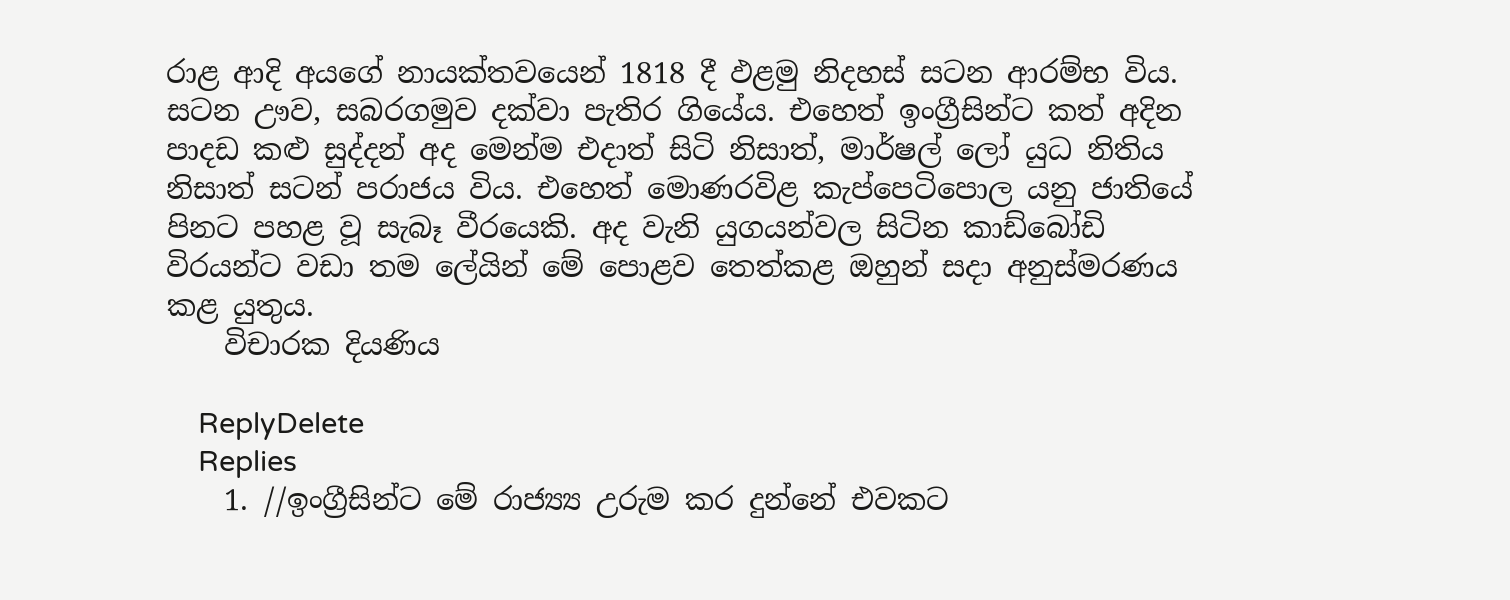රාළ ආදි අයගේ නායක්තවයෙන් 1818 දී ඵළමු නිදහස් සටන ආරම්භ විය. සටන ඌව, සබරගමුව දක්වා පැතිර ගියේය. එහෙත් ඉංග්‍රීසින්ට කත් අදින පාදඩ කළු සුද්දන් අද මෙන්ම එදාත් සිටි නිසාත්, මාර්ෂල් ලෝ යුධ නිතිය නිසාත් සටන් පරාජය විය. එහෙත් මොණරවිළ කැප්පෙටිපොල යනු ජාතියේ පිනට පහළ වූ සැබෑ වීරයෙකි. අද වැනි යුගයන්වල සිටින කාඩ්බෝඩි විරයන්ට වඩා තම ලේයින් මේ පොළව තෙත්කළ ඔහුන් සදා අනුස්මරණය කළ යුතුය.
    විචාරක දියණිය

    ReplyDelete
    Replies
    1. //ඉංග්‍රීසින්ට මේ රාජ්‍ය්‍ය උරුම කර දුන්නේ එවකට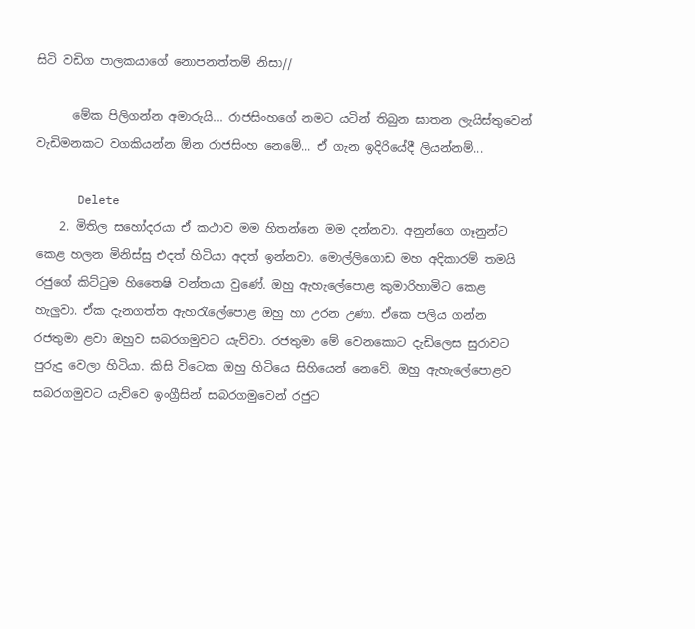සිටි වඩිග පාලකයාගේ නොපනත්තම් නිසා//

      මේක පිලිගන්න අමාරුයි... රාජසිංහගේ නමට යටින් තිබුන ඝාතන ලැයිස්තුවෙන් වැඩිමනකට වගකියන්න ඕන රාජසිංහ නෙමේ... ඒ ගැන ඉදිරියේදී ලියන්නම්...

      Delete
    2. මිතිල සහෝදරයා ඒ කථාව මම හිතන්නෙ මම දන්නවා. අනුන්ගෙ ගෑනුන්ට කෙළ හලන මිනිස්සු එදත් හිටියා අදත් ඉන්නවා. මොල්ලිගොඩ මහ අදිකාරම් තමයි රජුගේ කිට්ටුම හිතෛෂි වන්තයා වුණේ. ඔහු ඇහැලේපොළ කුමාරිහාමිට කෙළ හැලුවා. ඒක දැනගත්ත ඇහරැලේපොළ ඔහු හා උරන උණා. ඒකෙ පලිය ගන්න රජතුමා ළවා ඔහුව සබරගමුවට යැව්වා. රජතුමා මේ වෙනකොට දැඩිලෙස සුරාවට පුරුදු වෙලා හිටියා. කිසි විටෙක ඔහු හිටියෙ සිහියෙන් නෙවේ. ඔහු ඇහැලේපොළව සබරගමුවට යැව්වෙ ඉංග්‍රීසින් සබරගමුවෙන් රජුට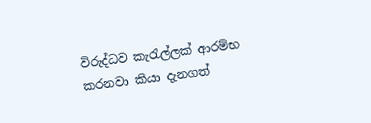විරුද්ධව කැරැල්ලක් ආරම්භ කරනවා කියා දැනගත්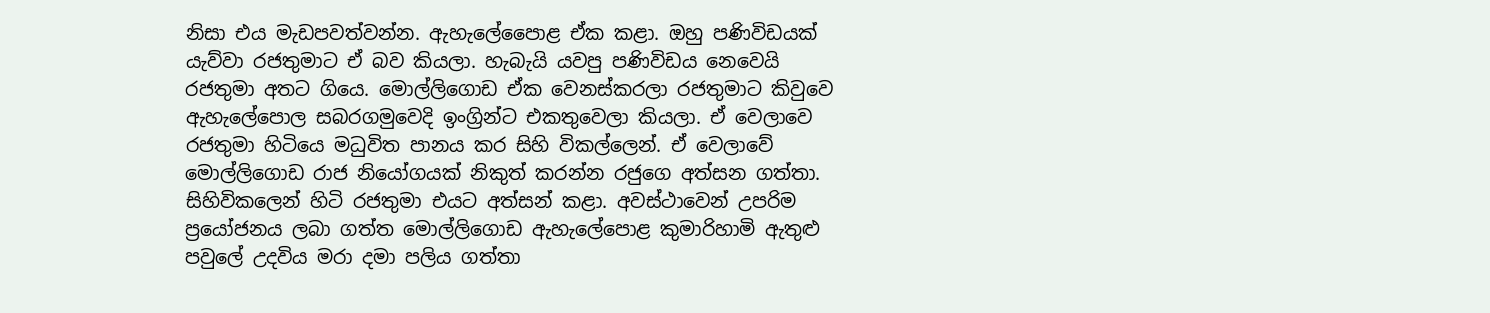නිසා එය මැඩපවත්වන්න. ඇහැලේපෛාළ ඒක කළා. ඔහු පණිවිඩයක් යැව්වා රජතුමාට ඒ බව කියලා. හැබැයි යවපු පණිවිඩය නෙවෙයි රජතුමා අතට ගියෙ. මොල්ලිගොඩ ඒක වෙනස්කරලා රජතුමාට කිවුවෙ ඇහැලේපොල සබරගමුවෙදි ඉංග්‍රින්ට එකතුවෙලා කියලා. ඒ වෙලාවෙ රජතුමා හිටියෙ මධුවිත පානය කර සිහි විකල්ලෙන්. ඒ වෙලාවේ මොල්ලිගොඩ රාජ නියෝගයක් නිකුත් කරන්න රජුගෙ අත්සන ගත්තා. සිහිවිකලෙන් හිටි රජතුමා එයට අත්සන් කළා. අවස්ථාවෙන් උපරිම ප්‍රයෝජනය ලබා ගත්ත මොල්ලිගොඩ ඇහැලේපොළ කුමාරිහාමි ඇතුළු පවුලේ උදවිය මරා දමා පලිය ගත්තා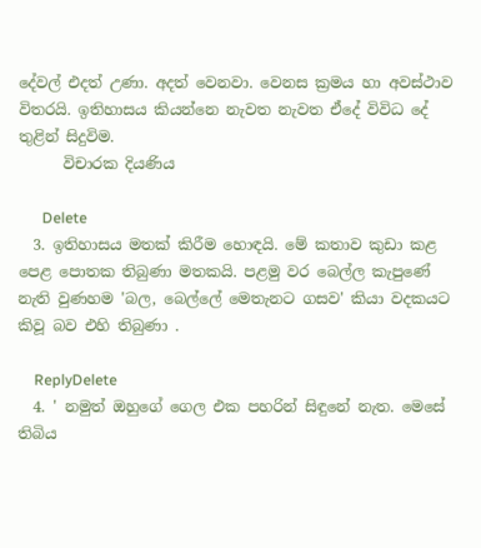දේවල් එදත් උණා. අදත් වෙනවා. වෙනස ක්‍රමය හා අවස්ථාව විතරයි. ඉතිහාසය කියන්නෙ නැවත නැවත ඒදේ විවිධ දේ තුළින් සිදුවිම.
      විචාරක දියණිය

      Delete
  3. ඉතිහාසය මතක් කිරීම හොඳයි. මේ කතාව කුඩා කළ පෙළ පොතක තිබුණා මතකයි. පළමු වර බෙල්ල කැපුණේ නැති වුණහම 'බල, බෙල්ලේ මෙතැනට ගසව' කියා වදකයට කිවූ බව එහි තිබුණා .

    ReplyDelete
  4. ' නමුත් ඔහුගේ ගෙල එක පහරින් සිඳුනේ නැත. මෙසේ තිබිය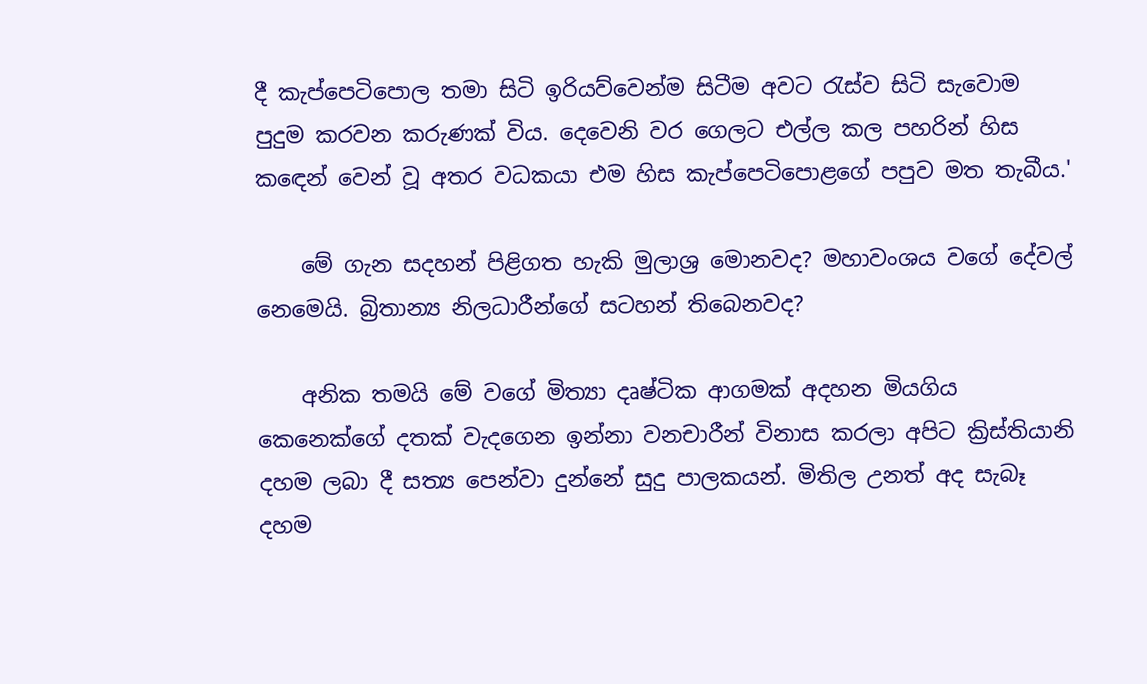දී කැප්පෙටිපොල තමා සිටි ඉරියව්වෙන්ම සිටීම අවට රැස්ව සිටි සැවොම පුදුම කරවන කරුණක් විය. දෙවෙනි වර ගෙලට එල්ල කල පහරින් හිස කඳෙන් වෙන් වූ අතර වධකයා එම හිස කැප්පෙටිපොළගේ පපුව මත තැබීය.'

    මේ ගැන සදහන් පිළිගත හැකි මුලාශ්‍ර මොනවද? මහාවංශය වගේ දේවල් නෙමෙයි. බ්‍රිතාන්‍ය නිලධාරීන්ගේ සටහන් තිබෙනවද?

    අනික තමයි මේ වගේ මිත්‍යා දෘෂ්ටික ආගමක් අදහන මියගිය කෙනෙක්ගේ දතක් වැදගෙන ඉන්නා වනචාරීන් විනාස කරලා අපිට ක්‍රිස්තියානි දහම ලබා දී සත්‍ය පෙන්වා දුන්නේ සුදු පාලකයන්. මිතිල උනත් අද සැබෑ දහම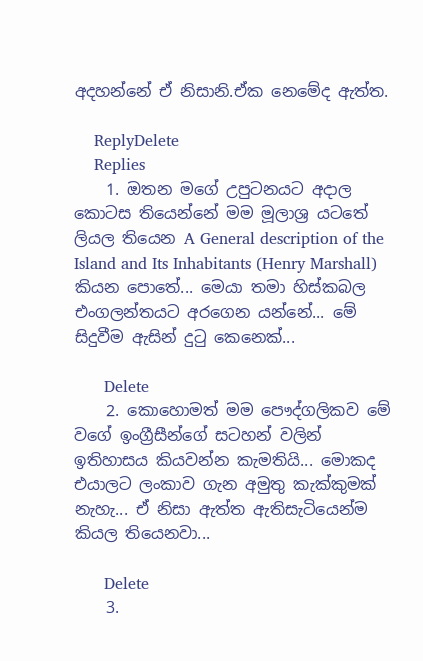අදහන්නේ ඒ නිසානි.ඒක නෙමේද ඇත්ත.

    ReplyDelete
    Replies
    1. ඔතන මගේ උපුටනයට අදාල කොටස තියෙන්නේ මම මූලාශ්‍ර යටතේ ලියල තියෙන A General description of the Island and Its Inhabitants (Henry Marshall) කියන පොතේ... මෙයා තමා හිස්කබල එංගලන්තයට අරගෙන යන්නේ... මේ සිදුවීම ඇසින් දුටු කෙනෙක්...

      Delete
    2. කොහොමත් මම පෞද්ගලිකව මේ වගේ ඉංග්‍රීසීන්ගේ සටහන් වලින් ඉතිහාසය කියවන්න කැමතියි... මොකද එයාලට ලංකාව ගැන අමුතු කැක්කුමක් නැහැ... ඒ නිසා ඇත්ත ඇතිසැටියෙන්ම කියල තියෙනවා...

      Delete
    3.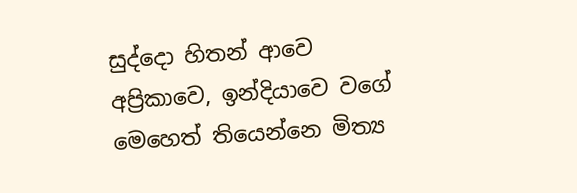සුද්දො හිතන් ආවෙ අප්‍රිකාවෙ, ඉන්දියාවෙ වගේ මෙහෙත් තියෙන්නෙ මිත්‍ය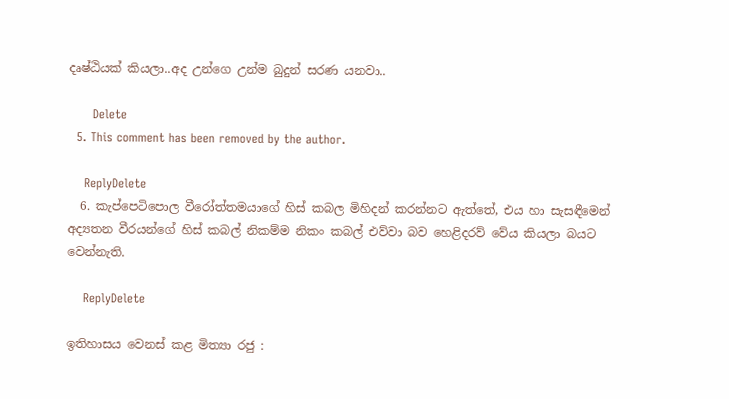දෘෂ්ඨියක් කියලා..අද උන්ගෙ උන්ම බුදුන් සරණ යනවා..

      Delete
  5. This comment has been removed by the author.

    ReplyDelete
  6. කැප්පෙටිපොල වීරෝත්තමයාගේ හිස් කබල මිහිදන් කරන්නට ඇත්තේ, එය හා සැසඳීමෙන් අද්‍යතන වීරයන්ගේ හිස් කබල් නිකම්ම නිකං කබල් එව්වා බව හෙළිදරව් වේය කියලා බයට වෙන්නැති.

    ReplyDelete

ඉතිහාසය වෙනස් කළ මිත්‍යා රජු :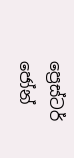ප්‍රෙස්ටර් ජෝන්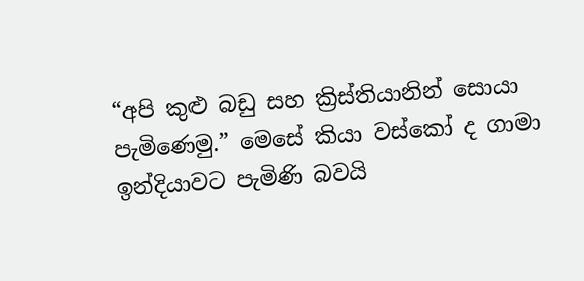“අපි කුළු බඩු සහ ක්‍රිස්තියානින් සොයා පැමිණෙමු.” මෙසේ කියා වස්කෝ ද ගාමා ඉන්දියාවට පැමිණි බවයි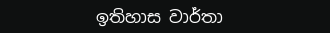ඉතිහාස වාර්තා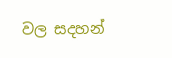වල සදහන්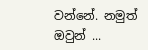වන්නේ. නමුත් ඔවුන් ...